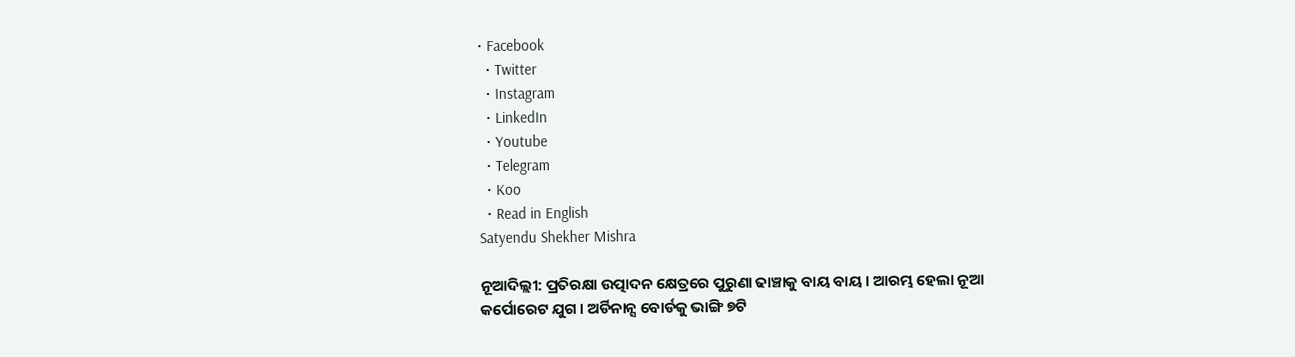• Facebook
  • Twitter
  • Instagram
  • LinkedIn
  • Youtube
  • Telegram
  • Koo
  • Read in English
Satyendu Shekher Mishra

ନୂଆଦିଲ୍ଲୀ: ପ୍ରତିରକ୍ଷା ଉତ୍ପାଦନ କ୍ଷେତ୍ରରେ ପୁରୁଣା ଢାଞ୍ଚାକୁ ବାୟ ବାୟ । ଆରମ୍ଭ ହେଲା ନୂଆ କର୍ପୋରେଟ ଯୁଗ । ଅର୍ଡିନାନ୍ସ ବୋର୍ଡକୁ ଭାଙ୍ଗି ୭ଟି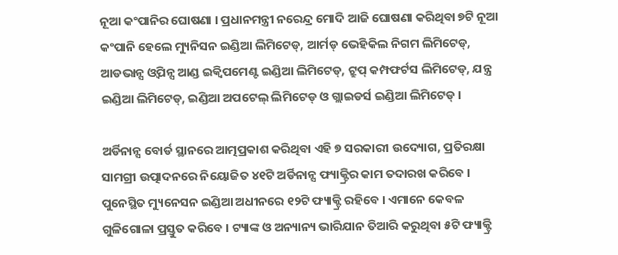ନୂଆ କଂପାନିର ଘୋଷଣା । ପ୍ରଧାନମନ୍ତ୍ରୀ ନରେନ୍ଦ୍ର ମୋଦି ଆଜି ଘୋଷଣା କରିଥିବା ୭ଟି ନୂଆ କଂପାନି ହେଲେ ମ୍ୟୁନିସନ ଇଣ୍ଡିଆ ଲିମିଟେଡ୍, ଆର୍ମଡ୍‌ ଭେହିକିଲ ନିଗମ ଲିମିଟେଡ୍, ଆଡଭାନ୍ସ ଓ୍ୱିପନ୍ସ ଆଣ୍ଡ ଇକ୍ୱିପମେଣ୍ଟ ଇଣ୍ଡିଆ ଲିମିଟେଡ୍, ଟ୍ରୁପ୍ କମ୍ପଫର୍ଟସ ଲିମିଟେଡ୍, ଯନ୍ତ୍ର ଇଣ୍ଡିଆ ଲିମିଟେଡ୍, ଇଣ୍ଡିଆ ଅପଟେଲ୍ ଲିମିଟେଡ୍ ଓ ଗ୍ଲାଇଡର୍ସ ଇଣ୍ଡିଆ ଲିମିଟେଡ୍ ।

ଅର୍ଡିନାନ୍ସ ବୋର୍ଡ ସ୍ଥାନରେ ଆତ୍ମପ୍ରକାଶ କରିଥିବା ଏହି ୭ ସରକାରୀ ଉଦ୍ୟୋଗ, ପ୍ରତିରକ୍ଷା ସାମଗ୍ରୀ ଉତ୍ପାଦନରେ ନିୟୋଜିତ ୪୧ଟି ଅର୍ଡିନାନ୍ସ ଫ୍ୟାକ୍ଟ୍ରିର କାମ ତଦାରଖ କରିବେ । ପୁନେସ୍ଥିତ ମ୍ୟୁନେସନ ଇଣ୍ଡିଆ ଅଧୀନରେ ୧୨ଟି ଫ୍ୟାକ୍ଟ୍ରି ରହିବେ । ଏମାନେ କେବଳ ଗୁଳିଗୋଳା ପ୍ରସ୍ତୁତ କରିବେ । ଟ୍ୟାଙ୍କ ଓ ଅନ୍ୟାନ୍ୟ ଭାରିଯାନ ତିଆରି କରୁଥିବା ୫ଟି ଫ୍ୟାକ୍ଟ୍ରି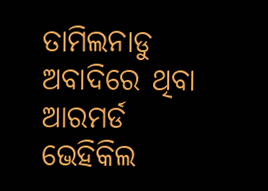ତାମିଲନାଡୁ ଅବାଦିରେ ଥିବା ଆରମର୍ଡ ଭେହିକିଲ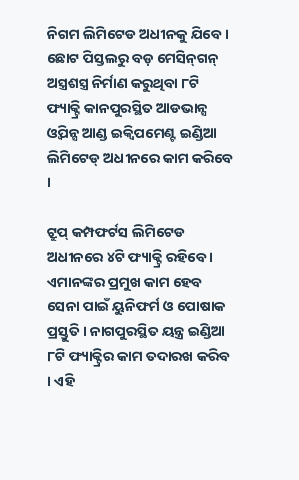ନିଗମ ଲିମିଟେଡ ଅଧୀନକୁ ଯିବେ । ଛୋଟ ପିସ୍ତଲରୁ ବଡ଼ ମେସିନ୍‌ଗନ୍ ଅସ୍ତ୍ରଶସ୍ତ୍ର ନିର୍ମାଣ କରୁଥିବା ୮ଟି ଫ୍ୟାକ୍ଟ୍ରି କାନପୁରସ୍ଥିତ ଆଡଭାନ୍ସ ଓ୍ୱିପନ୍ସ ଆଣ୍ଡ ଇକ୍ୱିପମେଣ୍ଟ ଇଣ୍ଡିଆ ଲିମିଟେଡ୍ ଅଧୀନରେ କାମ କରିବେ ।

ଟ୍ରୁପ୍ କମ୍ପଫର୍ଟସ ଲିମିଟେଡ ଅଧୀନରେ ୪ଟି ଫ୍ୟାକ୍ଟ୍ରି ରହିବେ । ଏମାନଙ୍କର ପ୍ରମୁଖ କାମ ହେବ ସେନା ପାଇଁ ୟୁନିଫର୍ମ ଓ ପୋଷାକ ପ୍ରସ୍ତୁତି । ନାଗପୁରସ୍ଥିତ ୟନ୍ତ୍ର ଇଣ୍ଡିଆ ୮ଟି ଫ୍ୟାକ୍ଟ୍ରିର କାମ ତଦାରଖ କରିବ । ଏହି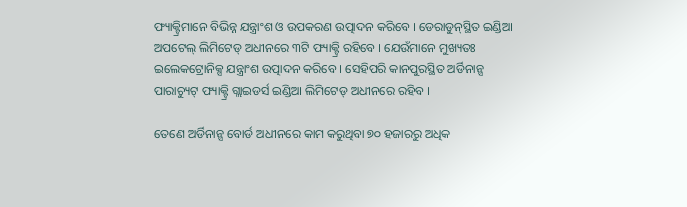ଫ୍ୟାକ୍ଟ୍ରିମାନେ ବିଭିନ୍ନ ଯନ୍ତ୍ରାଂଶ ଓ ଉପକରଣ ଉତ୍ପାଦନ କରିବେ । ଡେରାଡୁନ୍‌ସ୍ଥିତ ଇଣ୍ଡିଆ ଅପଟେଲ୍ ଲିମିଟେଡ୍ ଅଧୀନରେ ୩ଟି ଫ୍ୟାକ୍ଟ୍ରି ରହିବେ । ଯେଉଁମାନେ ମୁଖ୍ୟତଃ ଇଲେକଟ୍ରୋନିକ୍ସ ଯନ୍ତ୍ରାଂଶ ଉତ୍ପାଦନ କରିବେ । ସେହିପରି କାନପୁରସ୍ଥିତ ଅର୍ଡିନାନ୍ସ ପାରାଚ୍ୟୁଟ୍ ଫ୍ୟାକ୍ଟ୍ରି ଗ୍ଲାଇଡର୍ସ ଇଣ୍ଡିଆ ଲିମିଟେଡ୍ ଅଧୀନରେ ରହିବ ।

ତେଣେ ଅର୍ଡିନାନ୍ସ ବୋର୍ଡ ଅଧୀନରେ କାମ କରୁଥିବା ୭୦ ହଜାରରୁ ଅଧିକ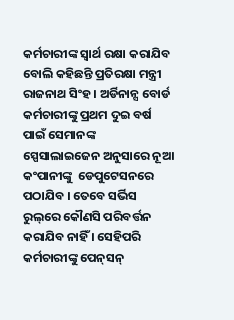କର୍ମଚାରୀଙ୍କ ସ୍ୱାର୍ଥ ରକ୍ଷା କରାଯିବ ବୋଲି କହିଛନ୍ତି ପ୍ରତିରକ୍ଷା ମନ୍ତ୍ରୀ ରାଜନାଥ ସିଂହ । ଅର୍ଡିନାନ୍ସ ବୋର୍ଡ କର୍ମଚାରୀଙ୍କୁ ପ୍ରଥମ ଦୁଇ ବର୍ଷ ପାଇଁ ସେମାନଙ୍କ ସ୍ପେସାଲାଇଜେନ ଅନୁସାରେ ନୂଆ କଂପାନୀଙ୍କୁ  ଡେପୁଟେସନରେ ପଠାଯିବ । ତେବେ ସର୍ଭିସ ରୁଲ୍‌ରେ କୌଣସି ପରିବର୍ତ୍ତନ କରାଯିବ ନାହିଁ । ସେହିପରି କର୍ମଚାରୀଙ୍କୁ ପେନ୍‌ସନ୍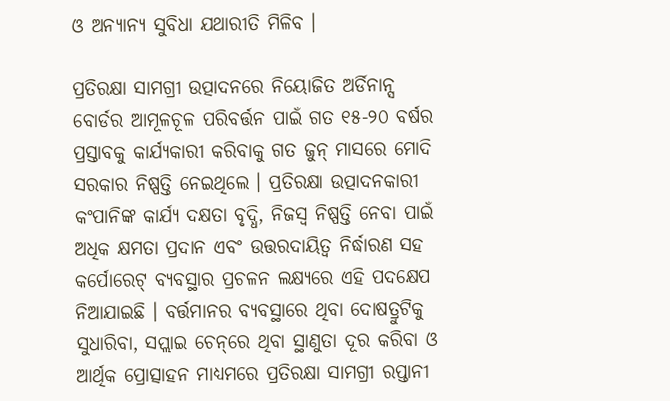ଓ ଅନ୍ୟାନ୍ୟ ସୁବିଧା ଯଥାରୀତି ମିଳିବ ।

ପ୍ରତିରକ୍ଷା ସାମଗ୍ରୀ ଉତ୍ପାଦନରେ ନିୟୋଜିତ ଅର୍ଡିନାନ୍ସ ବୋର୍ଡର ଆମୂଳଚୂଳ ପରିବର୍ତ୍ତନ ପାଇଁ ଗତ ୧୫-୨୦ ବର୍ଷର ପ୍ରସ୍ତାବକୁ କାର୍ଯ୍ୟକାରୀ କରିବାକୁ ଗତ ଜୁନ୍ ମାସରେ ମୋଦି ସରକାର ନିଷ୍ପତ୍ତି ନେଇଥିଲେ । ପ୍ରତିରକ୍ଷା ଉତ୍ପାଦନକାରୀ କଂପାନିଙ୍କ କାର୍ଯ୍ୟ ଦକ୍ଷତା ବୃଦ୍ଧି, ନିଜସ୍ୱ ନିଷ୍ପତ୍ତି ନେବା ପାଇଁ ଅଧିକ କ୍ଷମତା ପ୍ରଦାନ ଏବଂ ଉତ୍ତରଦାୟିତ୍ୱ ନିର୍ଦ୍ଧାରଣ ସହ କର୍ପୋରେଟ୍ ବ୍ୟବସ୍ଥାର ପ୍ରଚଳନ ଲକ୍ଷ୍ୟରେ ଏହି ପଦକ୍ଷେପ ନିଆଯାଇଛି । ବର୍ତ୍ତମାନର ବ୍ୟବସ୍ଥାରେ ଥିବା ଦୋଷତ୍ରୁଟିକୁ ସୁଧାରିବା, ସପ୍ଲାଇ ଚେନ୍‌ରେ ଥିବା ସ୍ଥାଣୁତା ଦୂର କରିବା ଓ ଆର୍ଥିକ ପ୍ରୋତ୍ସାହନ ମାଧ୍ୟମରେ ପ୍ରତିରକ୍ଷା ସାମଗ୍ରୀ ରପ୍ତାନୀ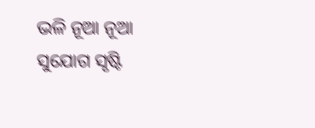ଭଳି ନୂଆ ନୂଆ ସୁଯୋଗ ସୃଷ୍ଟି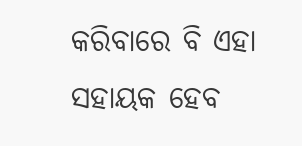କରିବାରେ ବି ଏହା ସହାୟକ ହେବ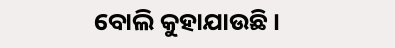ବୋଲି କୁହାଯାଉଛି ।